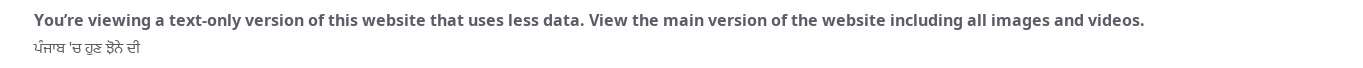You’re viewing a text-only version of this website that uses less data. View the main version of the website including all images and videos.
ਪੰਜਾਬ 'ਚ ਹੁਣ ਝੋਨੇ ਦੀ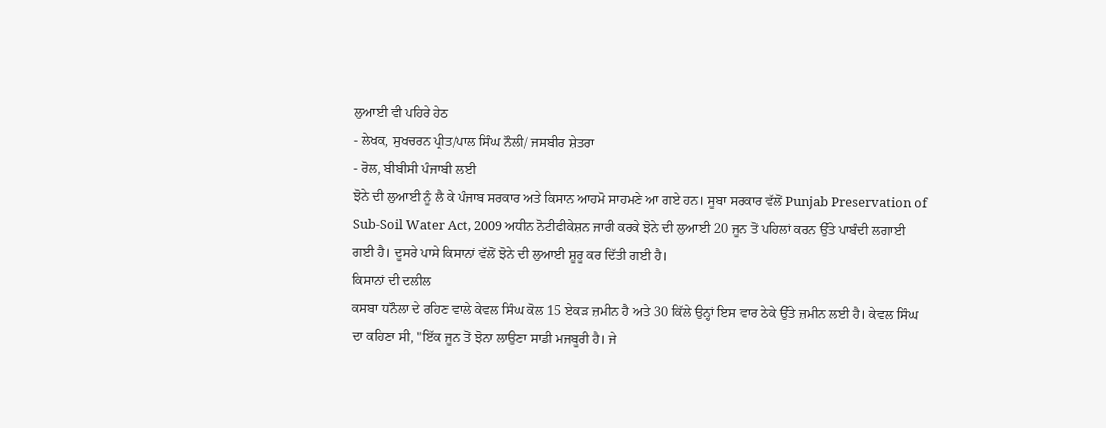ਲੁਆਈ ਵੀ ਪਹਿਰੇ ਹੇਠ
- ਲੇਖਕ, ਸੁਖਚਰਨ ਪ੍ਰੀਤ/ਪਾਲ ਸਿੰਘ ਨੌਲੀ/ ਜਸਬੀਰ ਸ਼ੇਤਰਾ
- ਰੋਲ, ਬੀਬੀਸੀ ਪੰਜਾਬੀ ਲਈ
ਝੋਨੇ ਦੀ ਲੁਆਈ ਨੂੰ ਲੈ ਕੇ ਪੰਜਾਬ ਸਰਕਾਰ ਅਤੇ ਕਿਸਾਨ ਆਹਮੋ ਸਾਹਮਣੇ ਆ ਗਏ ਹਨ। ਸੂਬਾ ਸਰਕਾਰ ਵੱਲੋਂ Punjab Preservation of Sub-Soil Water Act, 2009 ਅਧੀਨ ਨੋਟੀਫੀਕੇਸ਼ਨ ਜਾਰੀ ਕਰਕੇ ਝੋਨੇ ਦੀ ਲੁਆਈ 20 ਜੂਨ ਤੋਂ ਪਹਿਲਾਂ ਕਰਨ ਉੱਤੇ ਪਾਬੰਦੀ ਲਗਾਈ ਗਈ ਹੈ। ਦੂਸਰੇ ਪਾਸੇ ਕਿਸਾਨਾਂ ਵੱਲੋਂ ਝੋਨੇ ਦੀ ਲੁਆਈ ਸ਼ੂਰੂ ਕਰ ਦਿੱਤੀ ਗਈ ਹੈ।
ਕਿਸਾਨਾਂ ਦੀ ਦਲੀਲ
ਕਸਬਾ ਧਨੌਲਾ ਦੇ ਰਹਿਣ ਵਾਲੇ ਕੇਵਲ ਸਿੰਘ ਕੋਲ 15 ਏਕੜ ਜ਼ਮੀਨ ਹੈ ਅਤੇ 30 ਕਿੱਲੇ ਉਨ੍ਹਾਂ ਇਸ ਵਾਰ ਠੇਕੇ ਉੱਤੇ ਜ਼ਮੀਨ ਲਈ ਹੈ। ਕੇਵਲ ਸਿੰਘ ਦਾ ਕਹਿਣਾ ਸੀ, "ਇੱਕ ਜੂਨ ਤੋਂ ਝੋਨਾ ਲਾਉਣਾ ਸਾਡੀ ਮਜਬੂਰੀ ਹੈ। ਜੇ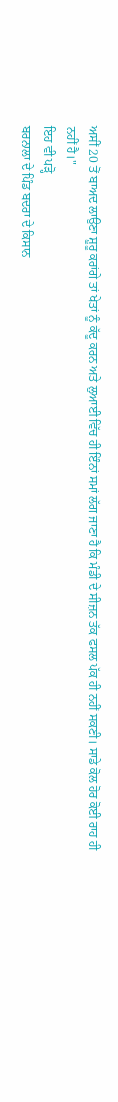ਅਸੀਂ 20 ਤੋਂ ਬਾਅਦ ਲਾਉਣਾ ਸ਼ੂਰੂ ਕਰਾਂਗੇ ਤਾਂ ਖੇਤਾਂ ਨੂੰ ਕੱਦੂ ਕਰਨ ਅਤੇ ਲੁਆਈ ਵਿੱਚ ਹੀ ਇੰਨਾਂ ਸਮਾਂ ਲੱਗ ਜਾਣਾ ਹੈ ਕਿ ਮੰਡੀ ਦੇ ਸੀਜ਼ਨ ਤੱਕ ਫਸਲ ਪੱਕ ਹੀ ਨਹੀਂ ਸਕਣੀ। ਸਾਡੇ ਕੋਲ ਹੋਰ ਕੋਈ ਰਾਹ ਹੀ ਨਹੀਂ ਹੈ।"
ਇਹ ਵੀ ਪੜ੍ਹੋ
ਬਰਨਾਲਾ ਦੇ ਪਿੰਡ ਬਦਰਾ ਦੇ ਕਿਸਾਨ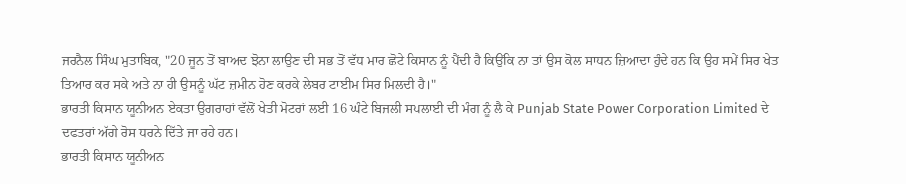ਜਰਨੈਲ ਸਿੰਘ ਮੁਤਾਬਿਕ, "20 ਜੂਨ ਤੋਂ ਬਾਅਦ ਝੋਨਾ ਲਾਉਣ ਦੀ ਸਭ ਤੋਂ ਵੱਧ ਮਾਰ ਛੋਟੇ ਕਿਸਾਨ ਨੂੰ ਪੈਂਦੀ ਹੈ ਕਿਉਂਕਿ ਨਾ ਤਾਂ ਉਸ ਕੋਲ ਸਾਧਨ ਜ਼ਿਆਦਾ ਹੁੰਦੇ ਹਨ ਕਿ ਉਹ ਸਮੇਂ ਸਿਰ ਖੇਤ ਤਿਆਰ ਕਰ ਸਕੇ ਅਤੇ ਨਾ ਹੀ ਉਸਨੂੰ ਘੱਟ ਜ਼ਮੀਨ ਹੋਣ ਕਰਕੇ ਲੇਬਰ ਟਾਈਮ ਸਿਰ ਮਿਲਦੀ ਹੈ।"
ਭਾਰਤੀ ਕਿਸਾਨ ਯੂਨੀਅਨ ਏਕਤਾ ਉਗਰਾਹਾਂ ਵੱਲੋਂ ਖੇਤੀ ਮੋਟਰਾਂ ਲਈ 16 ਘੰਟੇ ਬਿਜਲੀ ਸਪਲਾਈ ਦੀ ਮੰਗ ਨੂੰ ਲੈ ਕੇ Punjab State Power Corporation Limited ਦੇ ਦਫਤਰਾਂ ਅੱਗੇ ਰੋਸ ਧਰਨੇ ਦਿੱਤੇ ਜਾ ਰਹੇ ਹਨ।
ਭਾਰਤੀ ਕਿਸਾਨ ਯੂਨੀਅਨ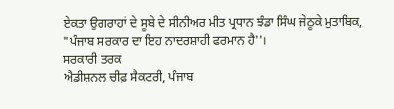ਏਕਤਾ ਉਗਰਾਹਾਂ ਦੇ ਸੂਬੇ ਦੇ ਸੀਨੀਅਰ ਮੀਤ ਪ੍ਰਧਾਨ ਝੰਡਾ ਸਿੰਘ ਜੇਠੂਕੇ ਮੁਤਾਬਿਕ, "ਪੰਜਾਬ ਸਰਕਾਰ ਦਾ ਇਹ ਨਾਦਰਸ਼ਾਹੀ ਫਰਮਾਨ ਹੈ''।
ਸਰਕਾਰੀ ਤਰਕ
ਐਡੀਸ਼ਨਲ ਚੀਫ਼ ਸੈਕਟਰੀ, ਪੰਜਾਬ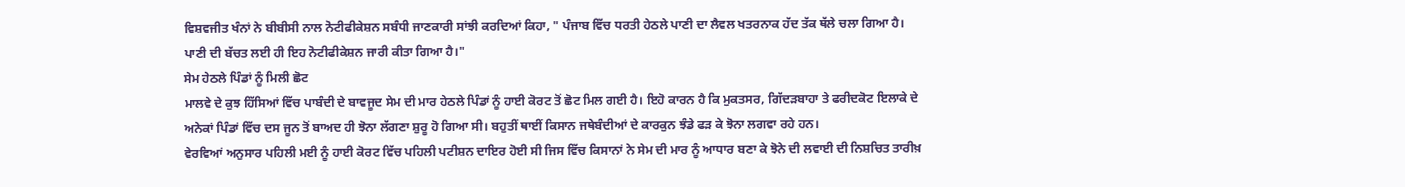ਵਿਸ਼ਵਜੀਤ ਖੰਨਾਂ ਨੇ ਬੀਬੀਸੀ ਨਾਲ ਨੋਟੀਫੀਕੇਸ਼ਨ ਸਬੰਧੀ ਜਾਣਕਾਰੀ ਸਾਂਝੀ ਕਰਦਿਆਂ ਕਿਹਾ, " ਪੰਜਾਬ ਵਿੱਚ ਧਰਤੀ ਹੇਠਲੇ ਪਾਣੀ ਦਾ ਲੈਵਲ ਖਤਰਨਾਕ ਹੱਦ ਤੱਕ ਥੱਲੇ ਚਲਾ ਗਿਆ ਹੈ। ਪਾਣੀ ਦੀ ਬੱਚਤ ਲਈ ਹੀ ਇਹ ਨੋਟੀਫੀਕੇਸ਼ਨ ਜਾਰੀ ਕੀਤਾ ਗਿਆ ਹੈ।"
ਸੇਮ ਹੇਠਲੇ ਪਿੰਡਾਂ ਨੂੰ ਮਿਲੀ ਛੋਟ
ਮਾਲਵੇ ਦੇ ਕੁਝ ਹਿੱਸਿਆਂ ਵਿੱਚ ਪਾਬੰਦੀ ਦੇ ਬਾਵਜੂਦ ਸੇਮ ਦੀ ਮਾਰ ਹੇਠਲੇ ਪਿੰਡਾਂ ਨੂੰ ਹਾਈ ਕੋਰਟ ਤੋਂ ਛੋਟ ਮਿਲ ਗਈ ਹੈ। ਇਹੋ ਕਾਰਨ ਹੈ ਕਿ ਮੁਕਤਸਰ, ਗਿੱਦੜਬਾਹਾ ਤੇ ਫਰੀਦਕੋਟ ਇਲਾਕੇ ਦੇ ਅਨੇਕਾਂ ਪਿੰਡਾਂ ਵਿੱਚ ਦਸ ਜੂਨ ਤੋਂ ਬਾਅਦ ਹੀ ਝੋਨਾ ਲੱਗਣਾ ਸ਼ੁਰੂ ਹੋ ਗਿਆ ਸੀ। ਬਹੁਤੀਂ ਥਾਈਂ ਕਿਸਾਨ ਜਥੇਬੰਦੀਆਂ ਦੇ ਕਾਰਕੁਨ ਝੰਡੇ ਫੜ ਕੇ ਝੋਨਾ ਲਗਵਾ ਰਹੇ ਹਨ।
ਵੇਰਵਿਆਂ ਅਨੁਸਾਰ ਪਹਿਲੀ ਮਈ ਨੂੰ ਹਾਈ ਕੋਰਟ ਵਿੱਚ ਪਹਿਲੀ ਪਟੀਸ਼ਨ ਦਾਇਰ ਹੋਈ ਸੀ ਜਿਸ ਵਿੱਚ ਕਿਸਾਨਾਂ ਨੇ ਸੇਮ ਦੀ ਮਾਰ ਨੂੰ ਆਧਾਰ ਬਣਾ ਕੇ ਝੋਨੇ ਦੀ ਲਵਾਈ ਦੀ ਨਿਸ਼ਚਿਤ ਤਾਰੀਖ਼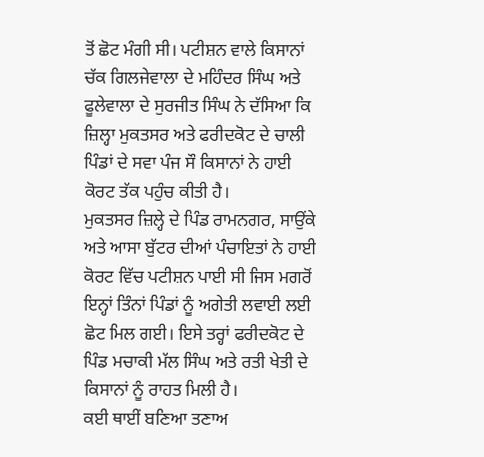ਤੋਂ ਛੋਟ ਮੰਗੀ ਸੀ। ਪਟੀਸ਼ਨ ਵਾਲੇ ਕਿਸਾਨਾਂ ਚੱਕ ਗਿਲਜੇਵਾਲਾ ਦੇ ਮਹਿੰਦਰ ਸਿੰਘ ਅਤੇ ਫੂਲੇਵਾਲਾ ਦੇ ਸੁਰਜੀਤ ਸਿੰਘ ਨੇ ਦੱਸਿਆ ਕਿ ਜ਼ਿਲ੍ਹਾ ਮੁਕਤਸਰ ਅਤੇ ਫਰੀਦਕੋਟ ਦੇ ਚਾਲੀ ਪਿੰਡਾਂ ਦੇ ਸਵਾ ਪੰਜ ਸੌ ਕਿਸਾਨਾਂ ਨੇ ਹਾਈ ਕੋਰਟ ਤੱਕ ਪਹੁੰਚ ਕੀਤੀ ਹੈ।
ਮੁਕਤਸਰ ਜ਼ਿਲ੍ਹੇ ਦੇ ਪਿੰਡ ਰਾਮਨਗਰ, ਸਾਉਂਕੇ ਅਤੇ ਆਸਾ ਬੁੱਟਰ ਦੀਆਂ ਪੰਚਾਇਤਾਂ ਨੇ ਹਾਈ ਕੋਰਟ ਵਿੱਚ ਪਟੀਸ਼ਨ ਪਾਈ ਸੀ ਜਿਸ ਮਗਰੋਂ ਇਨ੍ਹਾਂ ਤਿੰਨਾਂ ਪਿੰਡਾਂ ਨੂੰ ਅਗੇਤੀ ਲਵਾਈ ਲਈ ਛੋਟ ਮਿਲ ਗਈ। ਇਸੇ ਤਰ੍ਹਾਂ ਫਰੀਦਕੋਟ ਦੇ ਪਿੰਡ ਮਚਾਕੀ ਮੱਲ ਸਿੰਘ ਅਤੇ ਰਤੀ ਖੇਤੀ ਦੇ ਕਿਸਾਨਾਂ ਨੂੰ ਰਾਹਤ ਮਿਲੀ ਹੈ।
ਕਈ ਥਾਈਂ ਬਣਿਆ ਤਣਾਅ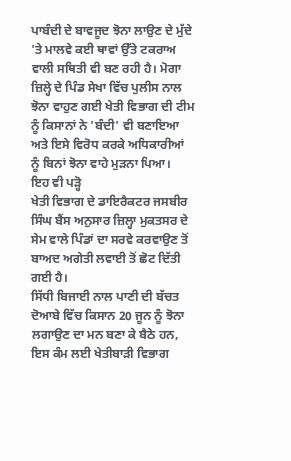ਪਾਬੰਦੀ ਦੇ ਬਾਵਜੂਦ ਝੋਨਾ ਲਾਉਣ ਦੇ ਮੁੱਦੇ 'ਤੇ ਮਾਲਵੇ ਕਈ ਥਾਵਾਂ ਉੱਤੇ ਟਕਰਾਅ ਵਾਲੀ ਸਥਿਤੀ ਵੀ ਬਣ ਰਹੀ ਹੈ। ਮੋਗਾ ਜ਼ਿਲ੍ਹੇ ਦੇ ਪਿੰਡ ਸੇਖਾ ਵਿੱਚ ਪੁਲੀਸ ਨਾਲ ਝੋਨਾ ਵਾਹੁਣ ਗਈ ਖੇਤੀ ਵਿਭਾਗ ਦੀ ਟੀਮ ਨੂੰ ਕਿਸਾਨਾਂ ਨੇ 'ਬੰਦੀ' ਵੀ ਬਣਾਇਆ ਅਤੇ ਇਸੇ ਵਿਰੋਧ ਕਰਕੇ ਅਧਿਕਾਰੀਆਂ ਨੂੰ ਬਿਨਾਂ ਝੋਨਾ ਵਾਹੇ ਮੁੜਨਾ ਪਿਆ।
ਇਹ ਵੀ ਪੜ੍ਹੋ
ਖੇਤੀ ਵਿਭਾਗ ਦੇ ਡਾਇਰੈਕਟਰ ਜਸਬੀਰ ਸਿੰਘ ਬੈਂਸ ਅਨੁਸਾਰ ਜ਼ਿਲ੍ਹਾ ਮੁਕਤਸਰ ਦੇ ਸੇਮ ਵਾਲੇ ਪਿੰਡਾਂ ਦਾ ਸਰਵੇ ਕਰਵਾਉਣ ਤੋਂ ਬਾਅਦ ਅਗੇਤੀ ਲਵਾਈ ਤੋਂ ਛੋਟ ਦਿੱਤੀ ਗਈ ਹੈ।
ਸਿੱਧੀ ਬਿਜਾਈ ਨਾਲ ਪਾਣੀ ਦੀ ਬੱਚਤ
ਦੋਆਬੇ ਵਿੱਚ ਕਿਸਾਨ 20 ਜੂਨ ਨੂੰ ਝੋਨਾ ਲਗਾਉਣ ਦਾ ਮਨ ਬਣਾ ਕੇ ਬੈਠੇ ਹਨ, ਇਸ ਕੰਮ ਲਈ ਖੇਤੀਬਾੜੀ ਵਿਭਾਗ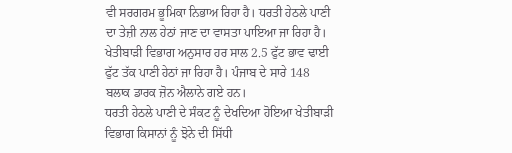ਵੀ ਸਰਗਰਮ ਭੂਮਿਕਾ ਨਿਭਾਅ ਰਿਹਾ ਹੈ। ਧਰਤੀ ਹੇਠਲੇ ਪਾਣੀ ਦਾ ਤੇਜ਼ੀ ਨਾਲ ਹੇਠਾਂ ਜਾਣ ਦਾ ਵਾਸਤਾ ਪਾਇਆ ਜਾ ਰਿਹਾ ਹੈ।
ਖੇਤੀਬਾੜੀ ਵਿਭਾਗ ਅਨੁਸਾਰ ਹਰ ਸਾਲ 2.5 ਫੁੱਟ ਭਾਵ ਢਾਈ ਫੁੱਟ ਤੱਕ ਪਾਣੀ ਹੇਠਾਂ ਜਾ ਰਿਹਾ ਹੈ। ਪੰਜਾਬ ਦੇ ਸਾਰੇ 148 ਬਲਾਕ ਡਾਰਕ ਜ਼ੋਨ ਐਲਾਨੇ ਗਏ ਹਨ।
ਧਰਤੀ ਹੇਠਲੇ ਪਾਣੀ ਦੇ ਸੰਕਟ ਨੂੰ ਦੇਖਦਿਆ ਹੋਇਆ ਖੇਤੀਬਾੜੀ ਵਿਭਾਗ ਕਿਸਾਨਾਂ ਨੂੰ ਝੋਨੇ ਦੀ ਸਿੱਧੀ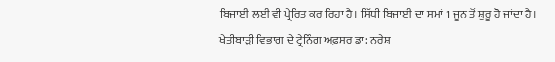ਬਿਜਾਈ ਲਈ ਵੀ ਪ੍ਰੇਰਿਤ ਕਰ ਰਿਹਾ ਹੈ। ਸਿੱਧੀ ਬਿਜਾਈ ਦਾ ਸਮਾਂ 1 ਜੂਨ ਤੋਂ ਸ਼ੁਰੂ ਹੋ ਜਾਂਦਾ ਹੈ।
ਖੇਤੀਬਾੜੀ ਵਿਭਾਗ ਦੇ ਟ੍ਰੇਨਿੰਗ ਅਫ਼ਸਰ ਡਾ: ਨਰੇਸ਼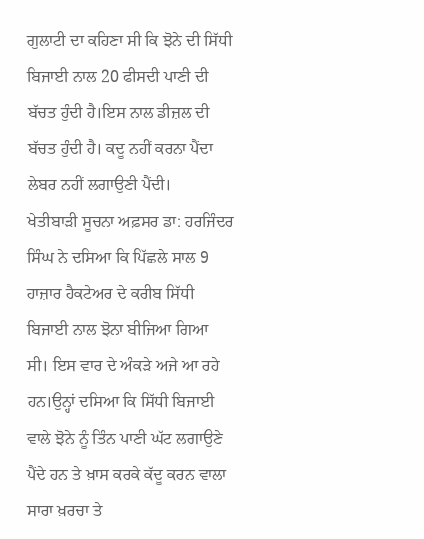ਗੁਲਾਟੀ ਦਾ ਕਹਿਣਾ ਸੀ ਕਿ ਝੋਨੇ ਦੀ ਸਿੱਧੀ ਬਿਜਾਈ ਨਾਲ 20 ਫੀਸਦੀ ਪਾਣੀ ਦੀ ਬੱਚਤ ਹੁੰਦੀ ਹੈ।ਇਸ ਨਾਲ ਡੀਜ਼ਲ ਦੀ ਬੱਚਤ ਹੁੰਦੀ ਹੈ। ਕਦੂ ਨਹੀਂ ਕਰਨਾ ਪੈਂਦਾ ਲੇਬਰ ਨਹੀਂ ਲਗਾਉਣੀ ਪੈਂਦੀ।
ਖੇਤੀਬਾੜੀ ਸੂਚਨਾ ਅਫ਼ਸਰ ਡਾ: ਹਰਜਿੰਦਰ ਸਿੰਘ ਨੇ ਦਸਿਆ ਕਿ ਪਿੱਛਲੇ ਸਾਲ 9 ਹਾਜ਼ਾਰ ਹੈਕਟੇਅਰ ਦੇ ਕਰੀਬ ਸਿੱਧੀ ਬਿਜਾਈ ਨਾਲ ਝੋਨਾ ਬੀਜਿਆ ਗਿਆ ਸੀ। ਇਸ ਵਾਰ ਦੇ ਅੰਕੜੇ ਅਜੇ ਆ ਰਹੇ ਹਨ।ਉਨ੍ਹਾਂ ਦਸਿਆ ਕਿ ਸਿੱਧੀ ਬਿਜਾਈ ਵਾਲੇ ਝੋਨੇ ਨੂੰ ਤਿੰਨ ਪਾਣੀ ਘੱਟ ਲਗਾਉਣੇ ਪੈਂਦੇ ਹਨ ਤੇ ਖ਼ਾਸ ਕਰਕੇ ਕੱਦੂ ਕਰਨ ਵਾਲਾ ਸਾਰਾ ਖ਼ਰਚਾ ਤੇ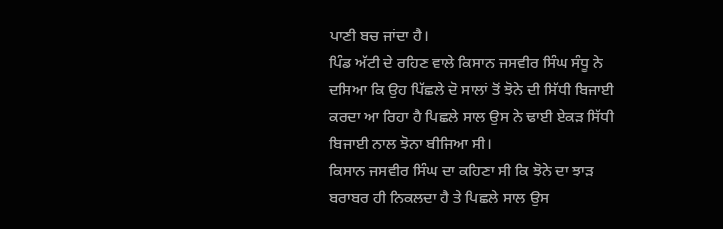ਪਾਣੀ ਬਚ ਜਾਂਦਾ ਹੈ।
ਪਿੰਡ ਅੱਟੀ ਦੇ ਰਹਿਣ ਵਾਲੇ ਕਿਸਾਨ ਜਸਵੀਰ ਸਿੰਘ ਸੰਧੂ ਨੇ ਦਸਿਆ ਕਿ ਉਹ ਪਿੱਛਲੇ ਦੋ ਸਾਲਾਂ ਤੋਂ ਝੋਨੇ ਦੀ ਸਿੱਧੀ ਬਿਜਾਈ ਕਰਦਾ ਆ ਰਿਹਾ ਹੈ ਪਿਛਲੇ ਸਾਲ ਉਸ ਨੇ ਢਾਈ ਏਕੜ ਸਿੱਧੀ ਬਿਜਾਈ ਨਾਲ ਝੋਨਾ ਬੀਜਿਆ ਸੀ।
ਕਿਸਾਨ ਜਸਵੀਰ ਸਿੰਘ ਦਾ ਕਹਿਣਾ ਸੀ ਕਿ ਝੋਨੇ ਦਾ ਝਾੜ ਬਰਾਬਰ ਹੀ ਨਿਕਲਦਾ ਹੈ ਤੇ ਪਿਛਲੇ ਸਾਲ ਉਸ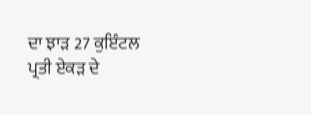ਦਾ ਝਾੜ 27 ਕੁਇੰਟਲ ਪ੍ਰਤੀ ਏਕੜ ਦੇ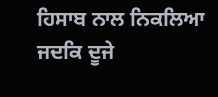ਹਿਸਾਬ ਨਾਲ ਨਿਕਲਿਆ ਜਦਕਿ ਦੂਜੇ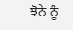ਝੋਨੇ ਨੂੰ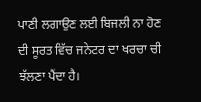ਪਾਣੀ ਲਗਾਉਣ ਲਈ ਬਿਜਲੀ ਨਾ ਹੋਣ ਦੀ ਸੂਰਤ ਵਿੱਚ ਜਨੇਟਰ ਦਾ ਖਰਚਾ ਚੀ ਝੱਲਣਾ ਪੈਂਦਾ ਹੈ।